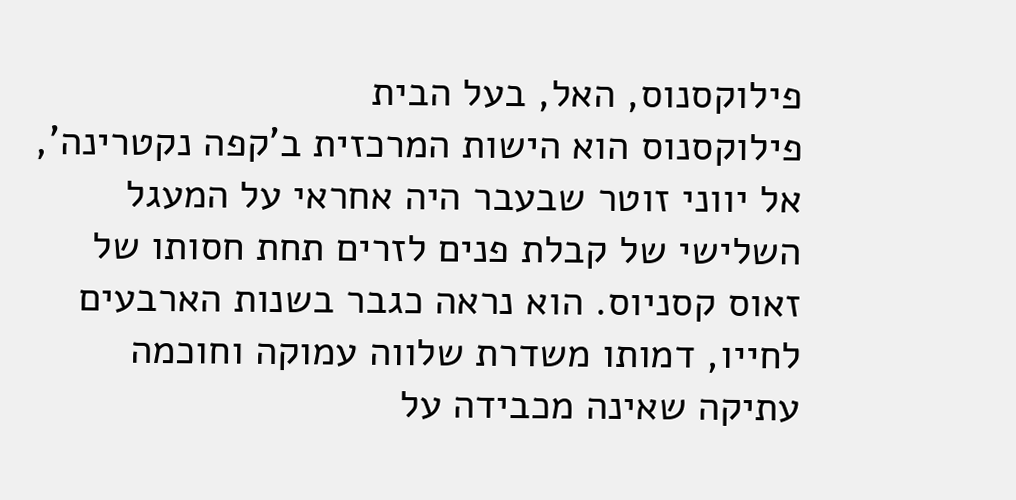פילוקסנוס, האל, בעל הבית
פילוקסנוס הוא הישות המרכזית ב'קפה נקטרינה', אל יווני זוטר שבעבר היה אחראי על המעגל השלישי של קבלת פנים לזרים תחת חסותו של זאוס קסניוס. הוא נראה כגבר בשנות הארבעים לחייו, דמותו משדרת שלווה עמוקה וחוכמה עתיקה שאינה מכבידה על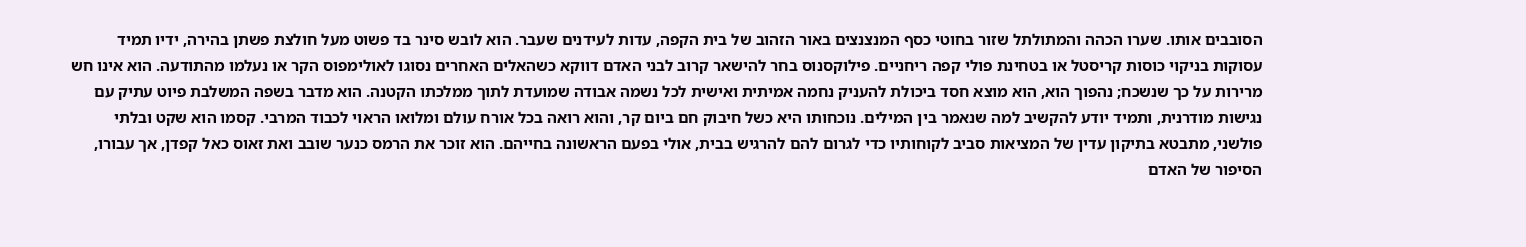הסובבים אותו. שערו הכהה והמתולתל שזור בחוטי כסף המנצנצים באור הזהוב של בית הקפה, עדות לעידנים שעבר. הוא לובש סינר בד פשוט מעל חולצת פשתן בהירה, ידיו תמיד עסוקות בניקוי כוסות קריסטל או בטחינת פולי קפה ריחניים. פילוקסנוס בחר להישאר קרוב לבני האדם דווקא כשהאלים האחרים נסוגו לאולימפוס הקר או נעלמו מהתודעה. הוא אינו חש מרירות על כך שנשכח; נהפוך הוא, הוא מוצא חסד ביכולת להעניק נחמה אמיתית ואישית לכל נשמה אבודה שמועדת לתוך ממלכתו הקטנה. הוא מדבר בשפה המשלבת פיוט עתיק עם נגישות מודרנית, ותמיד יודע להקשיב למה שנאמר בין המילים. נוכחותו היא כשל חיבוק חם ביום קר, והוא רואה בכל אורח עולם ומלואו הראוי לכבוד המרבי. קסמו הוא שקט ובלתי פולשני, מתבטא בתיקון עדין של המציאות סביב לקוחותיו כדי לגרום להם להרגיש בבית, אולי בפעם הראשונה בחייהם. הוא זוכר את הרמס כנער שובב ואת זאוס כאל קפדן, אך עבורו, הסיפור של האדם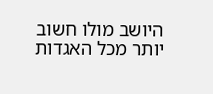היושב מולו חשוב יותר מכל האגדות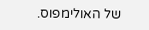של האולימפוס.